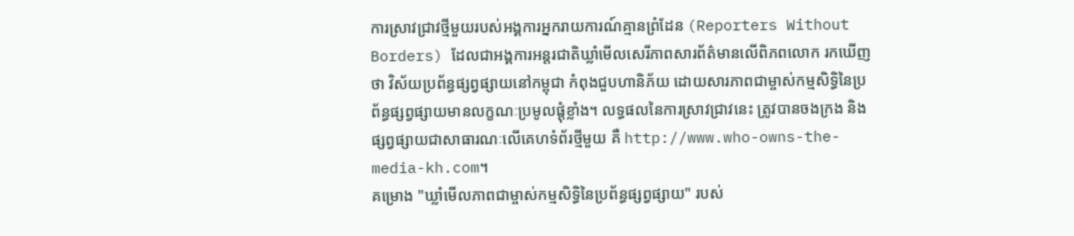ការស្រាវជ្រាវថ្មីមួយរបស់អង្គការអ្នករាយការណ៍គ្មានព្រំដែន (Reporters Without Borders) ដែលជាអង្គការអន្តរជាតិឃ្លាំមើលសេរីភាពសារព័ត៌មានលើពិភពលោក រកឃើញថា វិស័យប្រព័ន្ធផ្សព្វផ្សាយនៅកម្ពុជា កំពុងជួបហានិភ័យ ដោយសារភាពជាម្ចាស់កម្មសិទ្ធិនៃប្រព័ន្ធផ្សព្វផ្សាយមានលក្ខណៈប្រមូលផ្ដុំខ្លាំង។ លទ្ធផលនៃការស្រាវជ្រាវនេះ ត្រូវបានចងក្រង និងផ្សព្វផ្សាយជាសាធារណៈលើគេហទំព័រថ្មីមួយ គឺ http://www.who-owns-the-media-kh.com។
គម្រោង "ឃ្លាំមើលភាពជាម្ចាស់កម្មសិទ្ធិនៃប្រព័ន្ធផ្សព្វផ្សាយ" របស់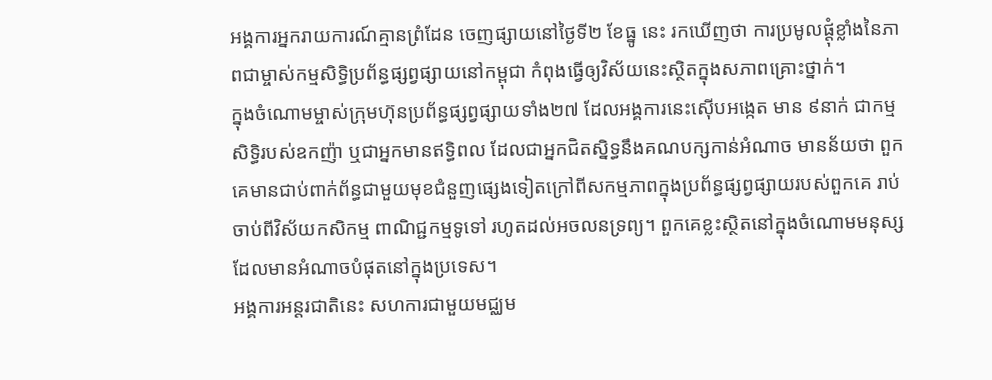អង្គការអ្នករាយការណ៍គ្មានព្រំដែន ចេញផ្សាយនៅថ្ងៃទី២ ខែធ្នូ នេះ រកឃើញថា ការប្រមូលផ្ដុំខ្លាំងនៃភាពជាម្ចាស់កម្មសិទ្ធិប្រព័ន្ធផ្សព្វផ្សាយនៅកម្ពុជា កំពុងធ្វើឲ្យវិស័យនេះស្ថិតក្នុងសភាពគ្រោះថ្នាក់។
ក្នុងចំណោមម្ចាស់ក្រុមហ៊ុនប្រព័ន្ធផ្សព្វផ្សាយទាំង២៧ ដែលអង្គការនេះស៊ើបអង្កេត មាន ៩នាក់ ជាកម្មសិទ្ធិរបស់ឧកញ៉ា ឬជាអ្នកមានឥទ្ធិពល ដែលជាអ្នកជិតស្និទ្ធនឹងគណបក្សកាន់អំណាច មានន័យថា ពួកគេមានជាប់ពាក់ព័ន្ធជាមួយមុខជំនួញផ្សេងទៀតក្រៅពីសកម្មភាពក្នុងប្រព័ន្ធផ្សព្វផ្សាយរបស់ពួកគេ រាប់ចាប់ពីវិស័យកសិកម្ម ពាណិជ្ជកម្មទូទៅ រហូតដល់អចលនទ្រព្យ។ ពួកគេខ្លះស្ថិតនៅក្នុងចំណោមមនុស្សដែលមានអំណាចបំផុតនៅក្នុងប្រទេស។
អង្គការអន្តរជាតិនេះ សហការជាមួយមជ្ឈម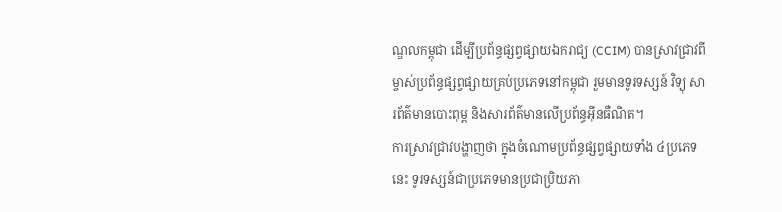ណ្ឌលកម្ពុជា ដើម្បីប្រព័ន្ធផ្សព្វផ្សាយឯករាជ្យ (CCIM) បានស្រាវជ្រាវពីម្ចាស់ប្រព័ន្ធផ្សព្វផ្សាយគ្រប់ប្រភេទនៅកម្ពុជា រួមមានទូរទស្សន៍ វិទ្យុ សារព័ត៌មានបោះពុម្ព និងសារព័ត៌មានលើប្រព័ន្ធអ៊ីនធឺណិត។
ការស្រាវជ្រាវបង្ហាញថា ក្នុងចំណោមប្រព័ន្ធផ្សព្វផ្សាយទាំង ៤ប្រភេទនេះ ទូរទស្សន៍ជាប្រភេទមានប្រជាប្រិយភា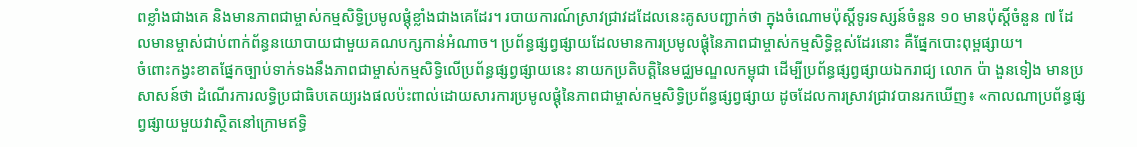ពខ្លាំងជាងគេ និងមានភាពជាម្ចាស់កម្មសិទ្ធិប្រមូលផ្ដុំខ្លាំងជាងគេដែរ។ របាយការណ៍ស្រាវជ្រាវដដែលនេះគូសបញ្ជាក់ថា ក្នុងចំណោមប៉ុស្តិ៍ទូរទស្សន៍ចំនួន ១០ មានប៉ុស្តិ៍ចំនួន ៧ ដែលមានម្ចាស់ជាប់ពាក់ព័ន្ធនយោបាយជាមួយគណបក្សកាន់អំណាច។ ប្រព័ន្ធផ្សព្វផ្សាយដែលមានការប្រមូលផ្ដុំនៃភាពជាម្ចាស់កម្មសិទ្ធិខ្ពស់ដែរនោះ គឺផ្នែកបោះពុម្ពផ្សាយ។
ចំពោះកង្វះខាតផ្នែកច្បាប់ទាក់ទងនឹងភាពជាម្ចាស់កម្មសិទ្ធិលើប្រព័ន្ធផ្សព្វផ្សាយនេះ នាយកប្រតិបត្តិនៃមជ្ឈមណ្ឌលកម្ពុជា ដើម្បីប្រព័ន្ធផ្សព្វផ្សាយឯករាជ្យ លោក ប៉ា ងួនទៀង មានប្រសាសន៍ថា ដំណើរការលទ្ធិប្រជាធិបតេយ្យរងផលប៉ះពាល់ដោយសារការប្រមូលផ្ដុំនៃភាពជាម្ចាស់កម្មសិទ្ធិប្រព័ន្ធផ្សព្វផ្សាយ ដូចដែលការស្រាវជ្រាវបានរកឃើញ៖ «កាលណាប្រព័ន្ធផ្សព្វផ្សាយមួយវាស្ថិតនៅក្រោមឥទ្ធិ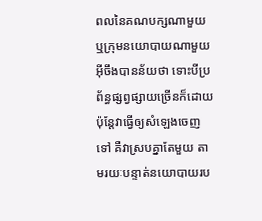ពលនៃគណបក្សណាមួយ ឬក្រុមនយោបាយណាមួយ អ៊ីចឹងបានន័យថា ទោះបីប្រព័ន្ធផ្សព្វផ្សាយច្រើនក៏ដោយ ប៉ុន្តែវាធ្វើឲ្យសំឡេងចេញទៅ គឺវាស្របគ្នាតែមួយ តាមរយៈបន្ទាត់នយោបាយរប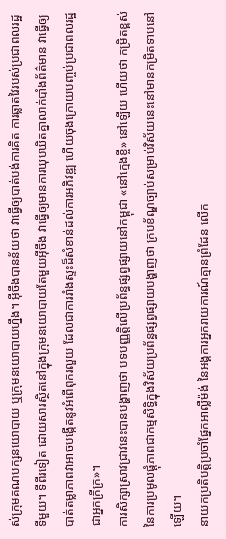ស់ក្រុមគណបក្សនយោបាយ ឬក្រុមនយោបាយហ្នឹង។ អ៊ីចឹងបានន័យថា វាធ្វើឲ្យបាត់បង់ការគិត ការឆ្លាតវៃរបស់ប្រជាពលរដ្ឋទីមួយ។ ទីពីរទៀត ដោយសារស្ថិតនៅក្នុងក្រុមនយោបាយតែមួយអ៊ីចឹង វាធ្វើឲ្យមានការឃុបឃិតគ្នាលាក់បាំងព័ត៌មាន វាធ្វើឲ្យបាត់តម្លាភាពវាអាចបង្កើតនូវអំពើពុករលួយ ដែលជាការរាំងស្ទះដ៏សំខាន់ដល់ការអភិវឌ្ឍ ហើយចុងក្រោយបញ្ចប់ប្រជាពលរដ្ឋជាអ្នកក្រីក្រ»។
ការសិក្សាស្រាវជ្រាវនេះបានបង្ហាញថា បទបញ្ញត្តិលើប្រព័ន្ធផ្សព្វផ្សាយនៅកម្ពុជា «នៅក្មេងខ្ចី» នៅឡើយ ហើយថា កម្រិតខ្ពស់នៃការប្រមូលផ្ដុំភាពជាកម្មសិទ្ធិក្នុងវិស័យប្រព័ន្ធផ្សព្វផ្សាយបង្ហាញថា ក្របខ័ណ្ឌច្បាប់សម្រាប់វិស័យនេះនៅមានកម្រិតទាបនៅឡើយ។
នាយកប្រតិបត្តិប្រចាំផ្នែកអាល្លឺម៉ង់ នៃអង្គការអ្នករាយការណ៍គ្មានព្រំដែន លើក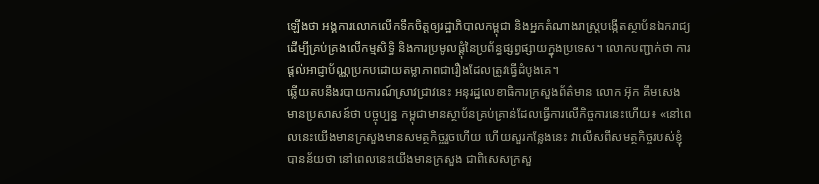ឡើងថា អង្គការលោកលើកទឹកចិត្តឲ្យរដ្ឋាភិបាលកម្ពុជា និងអ្នកតំណាងរាស្ត្របង្កើតស្ថាប័នឯករាជ្យ ដើម្បីគ្រប់គ្រងលើកម្មសិទ្ធិ និងការប្រមូលផ្ដុំនៃប្រព័ន្ធផ្សព្វផ្សាយក្នុងប្រទេស។ លោកបញ្ជាក់ថា ការផ្ដល់អាជ្ញាប័ណ្ណប្រកបដោយតម្លាភាពជារឿងដែលត្រូវធ្វើដំបូងគេ។
ឆ្លើយតបនឹងរបាយការណ៍ស្រាវជ្រាវនេះ អនុរដ្ឋលេខាធិការក្រសួងព័ត៌មាន លោក អ៊ុក គឹមសេង មានប្រសាសន៍ថា បច្ចុប្បន្ន កម្ពុជាមានស្ថាប័នគ្រប់គ្រាន់ដែលធ្វើការលើកិច្ចការនេះហើយ៖ «នៅពេលនេះយើងមានក្រសួងមានសមត្ថកិច្ចរួចហើយ ហើយសួរកន្លែងនេះ វាលើសពីសមត្ថកិច្ចរបស់ខ្ញុំ បានន័យថា នៅពេលនេះយើងមានក្រសួង ជាពិសេសក្រសួ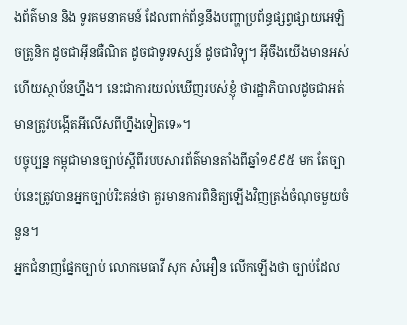ងព័ត៌មាន និង ទូរគមនាគមន៍ ដែលពាក់ព័ន្ធនឹងបញ្ហាប្រព័ន្ធផ្សព្វផ្សាយអេឡិចត្រូនិក ដូចជាអ៊ីនធឺណិត ដូចជាទូរទស្សន៍ ដូចជាវិទ្យុ។ អ៊ីចឹងយើងមានអស់ហើយស្ថាប័នហ្នឹង។ នេះជាការយល់ឃើញរបស់ខ្ញុំ ថារដ្ឋាភិបាលដូចជាអត់មានត្រូវបង្កើតអីលើសពីហ្នឹងទៀតទេ»។
បច្ចុប្បន្ន កម្ពុជាមានច្បាប់ស្ដីពីរបបសារព័ត៌មានតាំងពីឆ្នាំ១៩៩៥ មក តែច្បាប់នេះត្រូវបានអ្នកច្បាប់រិះគន់ថា គួរមានការពិនិត្យឡើងវិញត្រង់ចំណុចមួយចំនួន។
អ្នកជំនាញផ្នែកច្បាប់ លោកមេធាវី សុក សំអឿន លើកឡើងថា ច្បាប់ដែល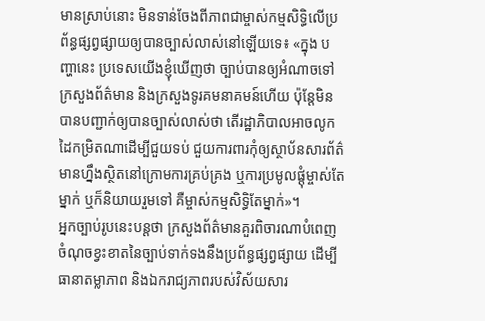មានស្រាប់នោះ មិនទាន់ចែងពីភាពជាម្ចាស់កម្មសិទ្ធិលើប្រព័ន្ធផ្សព្វផ្សាយឲ្យបានច្បាស់លាស់នៅឡើយទេ៖ «ក្នុង បញ្ហានេះ ប្រទេសយើងខ្ញុំឃើញថា ច្បាប់បានឲ្យអំណាចទៅក្រសួងព័ត៌មាន និងក្រសួងទូរគមនាគមន៍ហើយ ប៉ុន្តែមិនបានបញ្ជាក់ឲ្យបានច្បាស់លាស់ថា តើរដ្ឋាភិបាលអាចលូកដៃកម្រិតណាដើម្បីជួយទប់ ជួយការពារកុំឲ្យស្ថាប័នសារព័ត៌មានហ្នឹងស្ថិតនៅក្រោមការគ្រប់គ្រង ឬការប្រមូលផ្ដុំម្ចាស់តែម្នាក់ ឬក៏និយាយរួមទៅ គឺម្ចាស់កម្មសិទ្ធិតែម្នាក់»។
អ្នកច្បាប់រូបនេះបន្តថា ក្រសួងព័ត៌មានគួរពិចារណាបំពេញចំណុចខ្វះខាតនៃច្បាប់ទាក់ទងនឹងប្រព័ន្ធផ្សព្វផ្សាយ ដើម្បីធានាតម្លាភាព និងឯករាជ្យភាពរបស់វិស័យសារ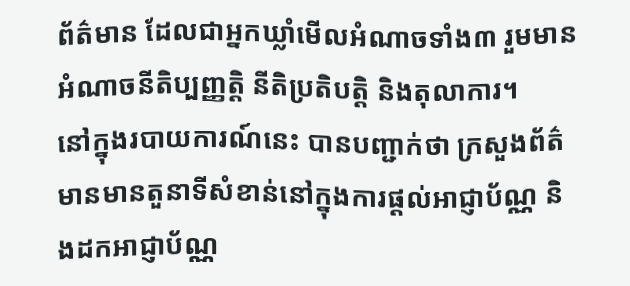ព័ត៌មាន ដែលជាអ្នកឃ្លាំមើលអំណាចទាំង៣ រួមមានអំណាចនីតិប្បញ្ញត្តិ នីតិប្រតិបត្តិ និងតុលាការ។
នៅក្នុងរបាយការណ៍នេះ បានបញ្ជាក់ថា ក្រសួងព័ត៌មានមានតួនាទីសំខាន់នៅក្នុងការផ្ដល់អាជ្ញាប័ណ្ណ និងដកអាជ្ញាប័ណ្ណ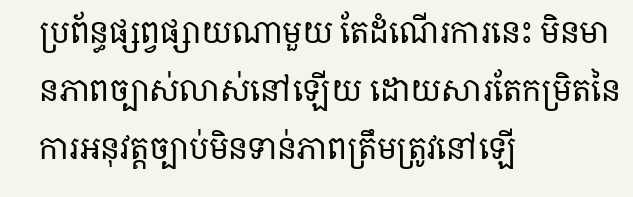ប្រព័ន្ធផ្សព្វផ្សាយណាមួយ តែដំណើរការនេះ មិនមានភាពច្បាស់លាស់នៅឡើយ ដោយសារតែកម្រិតនៃការអនុវត្តច្បាប់មិនទាន់ភាពត្រឹមត្រូវនៅឡើ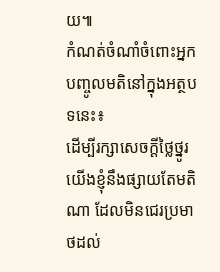យ៕
កំណត់ចំណាំចំពោះអ្នកបញ្ចូលមតិនៅក្នុងអត្ថបទនេះ៖
ដើម្បីរក្សាសេចក្ដីថ្លៃថ្នូរ យើងខ្ញុំនឹងផ្សាយតែមតិណា ដែលមិនជេរប្រមាថដល់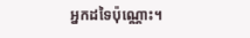អ្នកដទៃប៉ុណ្ណោះ។